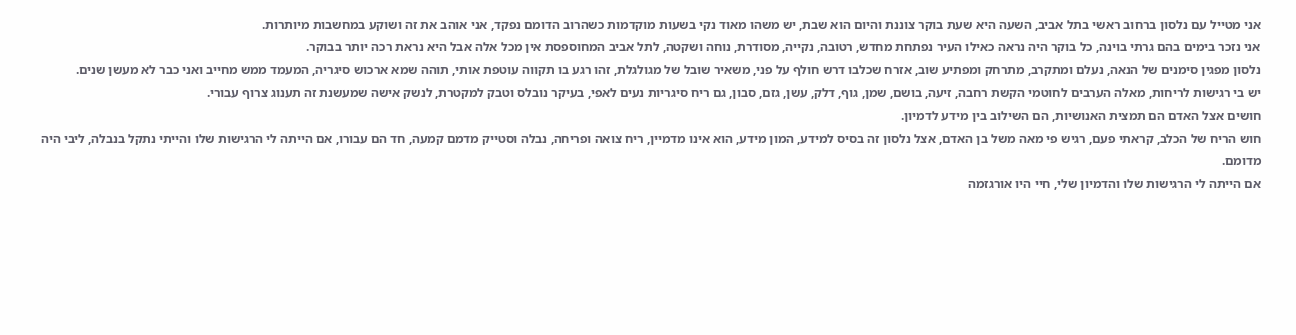אני מטייל עם נלסון ברחוב ראשי בתל אביב, השעה היא שעת בוקר צוננת והיום הוא שבת, יש משהו מאוד נקי בשעות מוקדמות כשהרוב הדומם נפקד, אני אוהב את זה ושוקע במחשבות מיותרות.
אני נזכר בימים בהם גרתי בוינה, כל בוקר היה נראה כאילו העיר נפתחת מחדש, רטובה, נקייה, מסודרת, נוחה ושקטה, לתל אביב המחוספסת אין מכל אלה אבל היא נראת רכה יותר בבוקר.
נלסון מפגין סימנים של הנאה, נעלם ומתקרב, מתרחק ומפתיע שוב, אזרח שכלבו דרש חולף על פני, משאיר שובל של מגולגלת, זהו רגע בו תקווה עוטפת אותי, תוהה שמא ארכוש סיגריה, המעמד ממש מחייב ואני כבר לא מעשן שנים.
יש בי רגישות לריחות, מאלה הערבים לחוטמי הקשת רחבה, זיעה, בושם, שמן, גוף, דלק, עשן, גזם, סבון, גם ריח סיגריות נעים לאפי, בעיקר נובלס וטבק למקטרת, לנשק אישה שמעשנת זה תענוג צרוף עבורי.
חושים אצל האדם הם תמצית האנושיות, הם השילוב בין מידע לדמיון.
חוש הריח של הכלב, קראתי פעם, רגיש פי מאה משל בן האדם, אצל נלסון זה בסיס למידע, המון מידע, הוא אינו מדמיין, ריח צואה ופריחה, נבלה וסטייק מדמם קמעה, חד הם עבורו, אם הייתה לי הרגישות שלו והייתי נתקל בנבלה, ליבי היה מדומם.
אם הייתה לי הרגישות שלו והדמיון שלי, חיי היו אורגזמה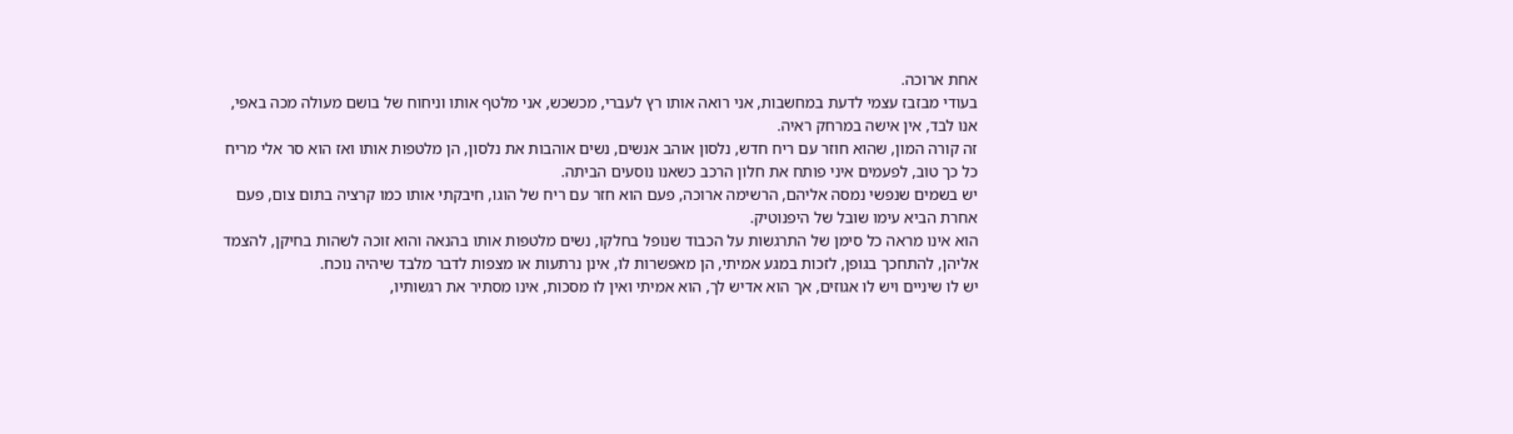אחת ארוכה.
בעודי מבזבז עצמי לדעת במחשבות, אני רואה אותו רץ לעברי, מכשכש, אני מלטף אותו וניחוח של בושם מעולה מכה באפי, אנו לבד, אין אישה במרחק ראיה.
זה קורה המון, שהוא חוזר עם ריח חדש, נלסון אוהב אנשים, נשים אוהבות את נלסון, הן מלטפות אותו ואז הוא סר אלי מריח כל כך טוב, לפעמים איני פותח את חלון הרכב כשאנו נוסעים הביתה.
יש בשמים שנפשי נמסה אליהם, הרשימה ארוכה, פעם הוא חזר עם ריח של הוגו, חיבקתי אותו כמו קרציה בתום צום, פעם אחרת הביא עימו שובל של היפנוטיק.
הוא אינו מראה כל סימן של התרגשות על הכבוד שנופל בחלקו, נשים מלטפות אותו בהנאה והוא זוכה לשהות בחיקן, להצמד אליהן, להתחכך בגופן, לזכות במגע אמיתי, הן מאפשרות לו, אינן נרתעות או מצפות לדבר מלבד שיהיה נוכח.
יש לו שיניים ויש לו אגוזים, אך הוא אדיש לך, הוא אמיתי ואין לו מסכות, אינו מסתיר את רגשותיו,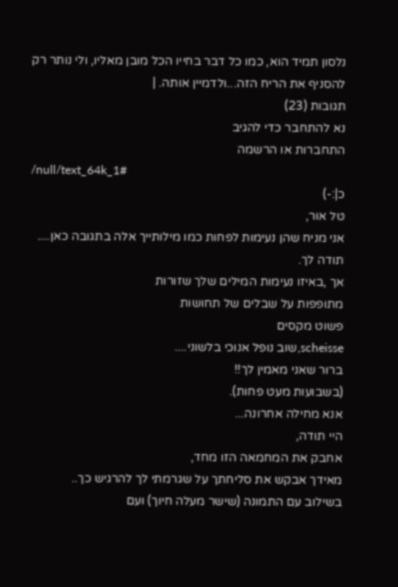נלסון תמיד הוא, כמו כל דבר בחייו הכל מובן מאליו, ולי נותר רק להסניף את הריח הזה...ולדמיין אותה. |
תגובות (23)
נא להתחבר כדי להגיב
התחברות או הרשמה
/null/text_64k_1#
כ|:-)
טל אור,
אני מניח שהן נעימות לפחות כמו מילותייך אלה בתגובה כאן....
תודה לך.
אך ,באיזו נעימות המילים שלך שזורות
מתופפות על שבלים של תחושות
פשוט מקסים
scheisse,שוב נופל אנוכי בלשוני....
ברור שאני מאמין לך!!
(בשבועות מעט פחות).
אנא מחילה אחרונה...
היי תודה,
אחבק את המחמאה הזו מחד,
מאידך אבקש את סליחתך על שגרמתי לך להרגיש כך..
בשילוב עם התמונה (שישר מעלה חיוך) ועם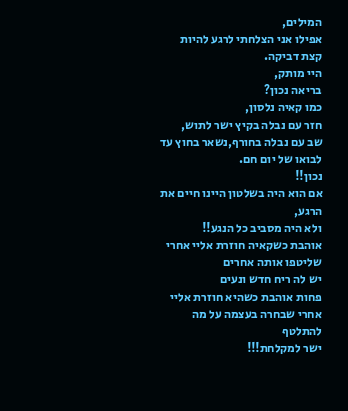המילים,
אפילו אני הצלחתי לרגע להיות קצת דביקה.
היי מותק,
בריאה נכון?
כמו קאיה נלסון,
חזר עם נבלה בקיץ ישר לתוש,
שב עם נבלה בחורף,נשאר בחוץ עד לבואו של יום חם.
נכון!!
אם הוא היה בשלטון היינו חיים את הרגע,
ולא היה מסביב כל הנגע!!
אוהבת כשקאיה חוזרת אליי אחרי שליטפו אותה אחרים
יש לה ריח חדש ונעים
פחות אוהבת כשהיא חוזרת אליי אחרי שבחרה בעצמה על מה להתלטף
ישר למקלחת!!!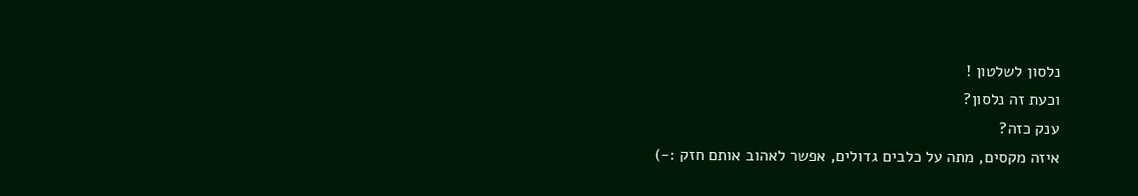נלסון לשלטון !
וכעת זה נלסון?
ענק כזה?
איזה מקסים, מתה על כלבים גדולים, אפשר לאהוב אותם חזק :-)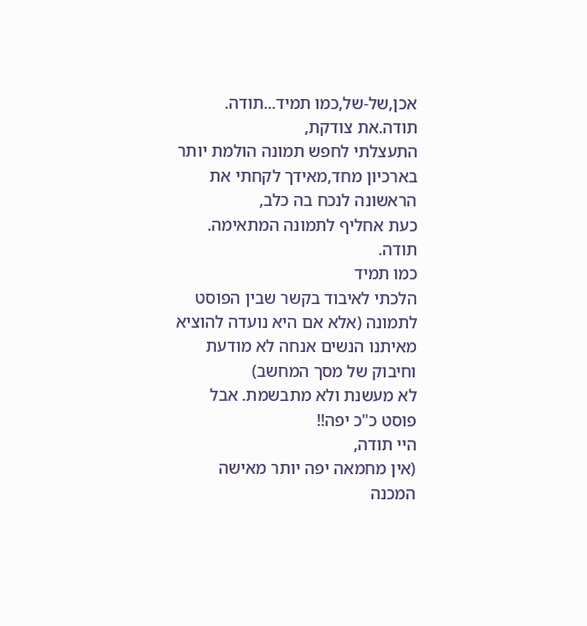אכן,של-של,כמו תמיד...תודה.
תודה.את צודקת,
התעצלתי לחפש תמונה הולמת יותר בארכיון מחד,מאידך לקחתי את הראשונה לנכח בה כלב,
כעת אחליף לתמונה המתאימה.
תודה.
כמו תמיד
הלכתי לאיבוד בקשר שבין הפוסט לתמונה (אלא אם היא נועדה להוציא מאיתנו הנשים אנחה לא מודעת וחיבוק של מסך המחשב)
לא מעשנת ולא מתבשמת. אבל פוסט כ"כ יפה!!
היי תודה,
(אין מחמאה יפה יותר מאישה המכנה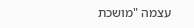עצמה "מושכת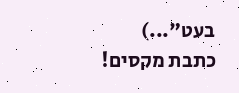בעט"...)
כתבת מקסים!